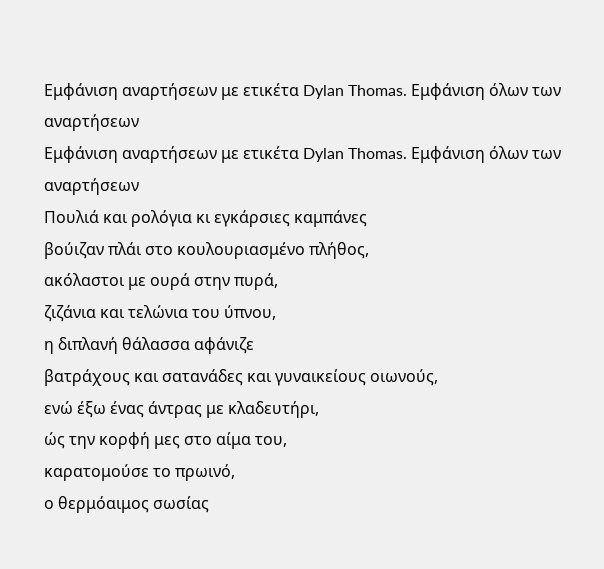Εμφάνιση αναρτήσεων με ετικέτα Dylan Thomas. Εμφάνιση όλων των αναρτήσεων
Εμφάνιση αναρτήσεων με ετικέτα Dylan Thomas. Εμφάνιση όλων των αναρτήσεων
Πουλιά και ρολόγια κι εγκάρσιες καμπάνες
βούιζαν πλάι στο κουλουριασμένο πλήθος,
ακόλαστοι με ουρά στην πυρά,
ζιζάνια και τελώνια του ύπνου,
η διπλανή θάλασσα αφάνιζε
βατράχους και σατανάδες και γυναικείους οιωνούς,
ενώ έξω ένας άντρας με κλαδευτήρι,
ώς την κορφή μες στο αίμα του,
καρατομούσε το πρωινό,
ο θερμόαιμος σωσίας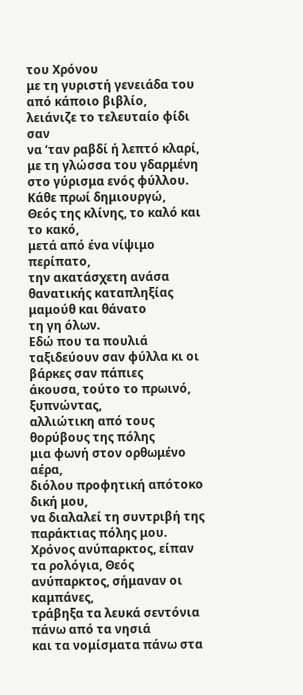του Χρόνου
με τη γυριστή γενειάδα του από κάποιο βιβλίο,
λειάνιζε το τελευταίο φίδι σαν
να ‘ταν ραβδί ή λεπτό κλαρί,
με τη γλώσσα του γδαρμένη στο γύρισμα ενός φύλλου.
Κάθε πρωί δημιουργώ,
Θεός της κλίνης, το καλό και το κακό,
μετά από ένα νίψιμο περίπατο,
την ακατάσχετη ανάσα θανατικής καταπληξίας
μαμούθ και θάνατο
τη γη όλων.
Εδώ που τα πουλιά ταξιδεύουν σαν φύλλα κι οι βάρκες σαν πάπιες
άκουσα, τούτο το πρωινό, ξυπνώντας,
αλλιώτικη από τους θορύβους της πόλης
μια φωνή στον ορθωμένο αέρα,
διόλου προφητική απότοκο δική μου,
να διαλαλεί τη συντριβή της παράκτιας πόλης μου.
Χρόνος ανύπαρκτος, είπαν τα ρολόγια, Θεός ανύπαρκτος, σήμαναν οι καμπάνες,
τράβηξα τα λευκά σεντόνια πάνω από τα νησιά
και τα νομίσματα πάνω στα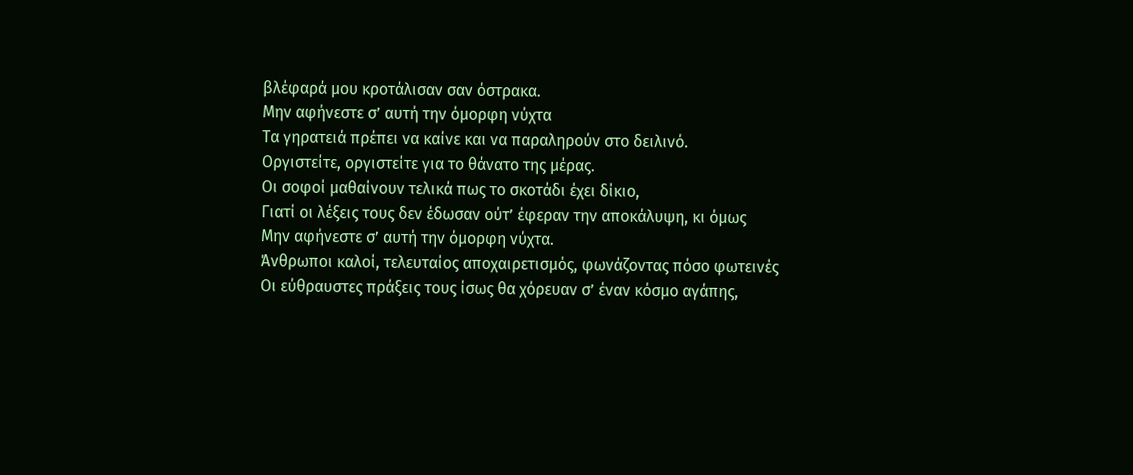βλέφαρά μου κροτάλισαν σαν όστρακα.
Μην αφήνεστε σ’ αυτή την όμορφη νύχτα
Τα γηρατειά πρέπει να καίνε και να παραληρούν στο δειλινό.
Οργιστείτε, οργιστείτε για το θάνατο της μέρας.
Οι σοφοί μαθαίνουν τελικά πως το σκοτάδι έχει δίκιο,
Γιατί οι λέξεις τους δεν έδωσαν ούτ’ έφεραν την αποκάλυψη, κι όμως
Μην αφήνεστε σ’ αυτή την όμορφη νύχτα.
Άνθρωποι καλοί, τελευταίος αποχαιρετισμός, φωνάζοντας πόσο φωτεινές
Οι εύθραυστες πράξεις τους ίσως θα χόρευαν σ’ έναν κόσμο αγάπης,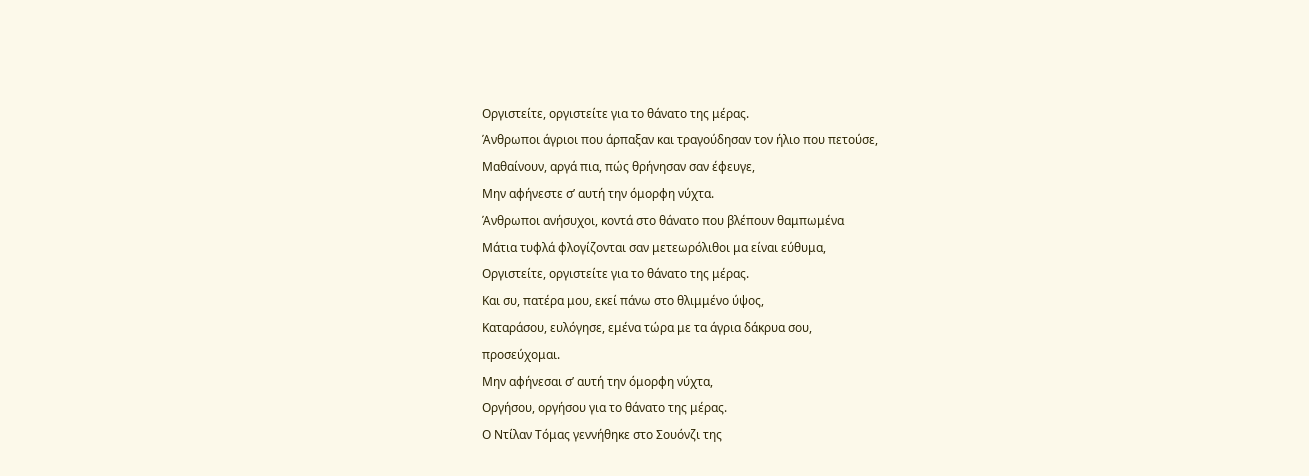Οργιστείτε, οργιστείτε για το θάνατο της μέρας.
Άνθρωποι άγριοι που άρπαξαν και τραγούδησαν τον ήλιο που πετούσε,
Μαθαίνουν, αργά πια, πώς θρήνησαν σαν έφευγε,
Μην αφήνεστε σ’ αυτή την όμορφη νύχτα.
Άνθρωποι ανήσυχοι, κοντά στο θάνατο που βλέπουν θαμπωμένα
Μάτια τυφλά φλογίζονται σαν μετεωρόλιθοι μα είναι εύθυμα,
Οργιστείτε, οργιστείτε για το θάνατο της μέρας.
Και συ, πατέρα μου, εκεί πάνω στο θλιμμένο ύψος,
Καταράσου, ευλόγησε, εμένα τώρα με τα άγρια δάκρυα σου,
προσεύχομαι.
Μην αφήνεσαι σ’ αυτή την όμορφη νύχτα,
Οργήσου, οργήσου για το θάνατο της μέρας.
Ο Ντίλαν Τόμας γεννήθηκε στο Σουόνζι της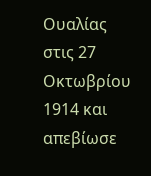Ουαλίας στις 27 Οκτωβρίου 1914 και απεβίωσε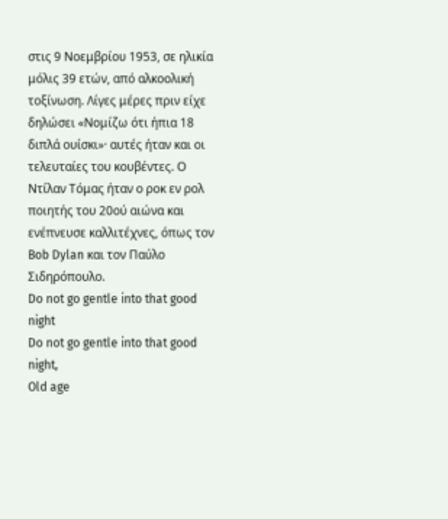στις 9 Νοεμβρίου 1953, σε ηλικία μόλις 39 ετών, από αλκοολική τοξίνωση. Λίγες μέρες πριν είχε δηλώσει «Νομίζω ότι ήπια 18 διπλά ουίσκι»· αυτές ήταν και οι τελευταίες του κουβέντες. Ο Ντίλαν Τόμας ήταν ο ροκ εν ρολ ποιητής του 20ού αιώνα και ενέπνευσε καλλιτέχνες, όπως τον Bob Dylan και τον Παύλο Σιδηρόπουλο.
Do not go gentle into that good night
Do not go gentle into that good night,
Old age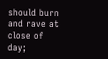should burn and rave at close of day;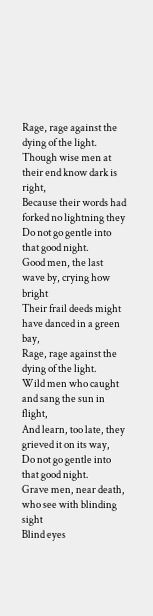Rage, rage against the dying of the light.
Though wise men at their end know dark is right,
Because their words had forked no lightning they
Do not go gentle into that good night.
Good men, the last wave by, crying how bright
Their frail deeds might have danced in a green bay,
Rage, rage against the dying of the light.
Wild men who caught and sang the sun in flight,
And learn, too late, they grieved it on its way,
Do not go gentle into that good night.
Grave men, near death, who see with blinding sight
Blind eyes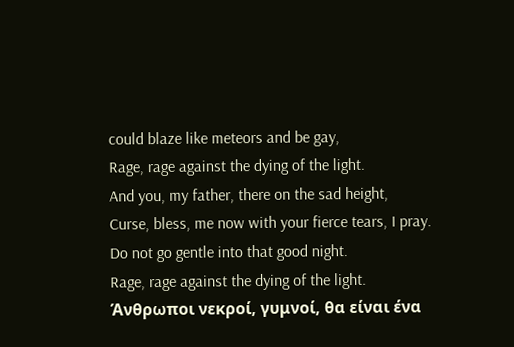could blaze like meteors and be gay,
Rage, rage against the dying of the light.
And you, my father, there on the sad height,
Curse, bless, me now with your fierce tears, I pray.
Do not go gentle into that good night.
Rage, rage against the dying of the light.
Άνθρωποι νεκροί, γυμνοί, θα είναι ένα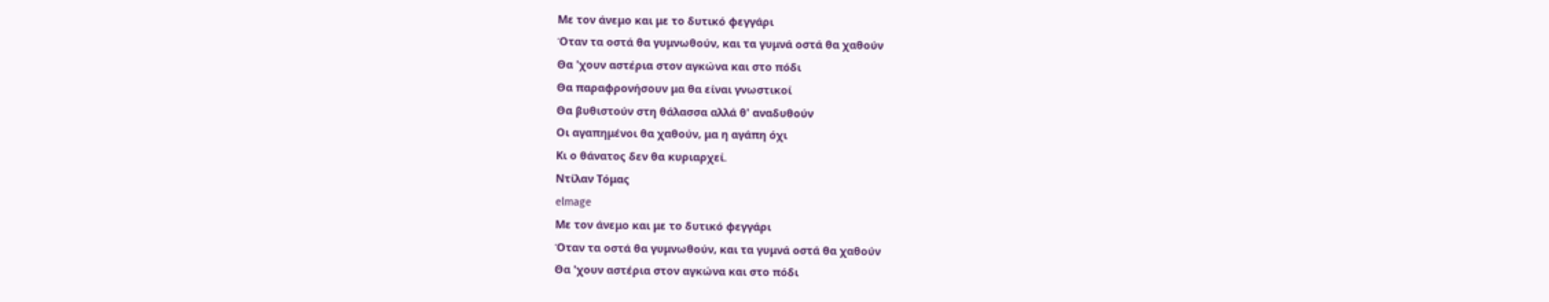Με τον άνεμο και με το δυτικό φεγγάρι
Όταν τα οστά θα γυμνωθούν, και τα γυμνά οστά θα χαθούν
Θα 'χουν αστέρια στον αγκώνα και στο πόδι
Θα παραφρονήσουν μα θα είναι γνωστικοί
Θα βυθιστούν στη θάλασσα αλλά θ' αναδυθούν
Οι αγαπημένοι θα χαθούν, μα η αγάπη όχι
Κι ο θάνατος δεν θα κυριαρχεί.
Ντίλαν Τόμας
elmage
Με τον άνεμο και με το δυτικό φεγγάρι
Όταν τα οστά θα γυμνωθούν, και τα γυμνά οστά θα χαθούν
Θα 'χουν αστέρια στον αγκώνα και στο πόδι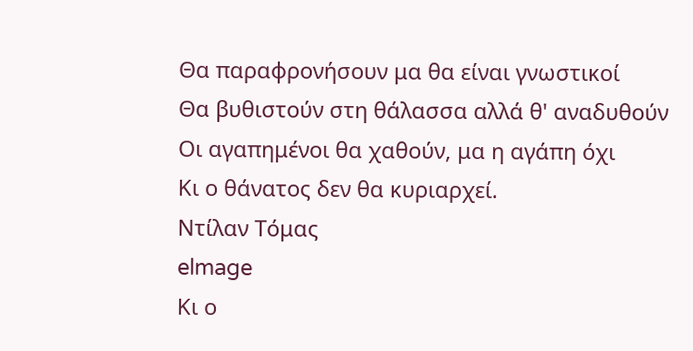Θα παραφρονήσουν μα θα είναι γνωστικοί
Θα βυθιστούν στη θάλασσα αλλά θ' αναδυθούν
Οι αγαπημένοι θα χαθούν, μα η αγάπη όχι
Κι ο θάνατος δεν θα κυριαρχεί.
Ντίλαν Τόμας
elmage
Κι ο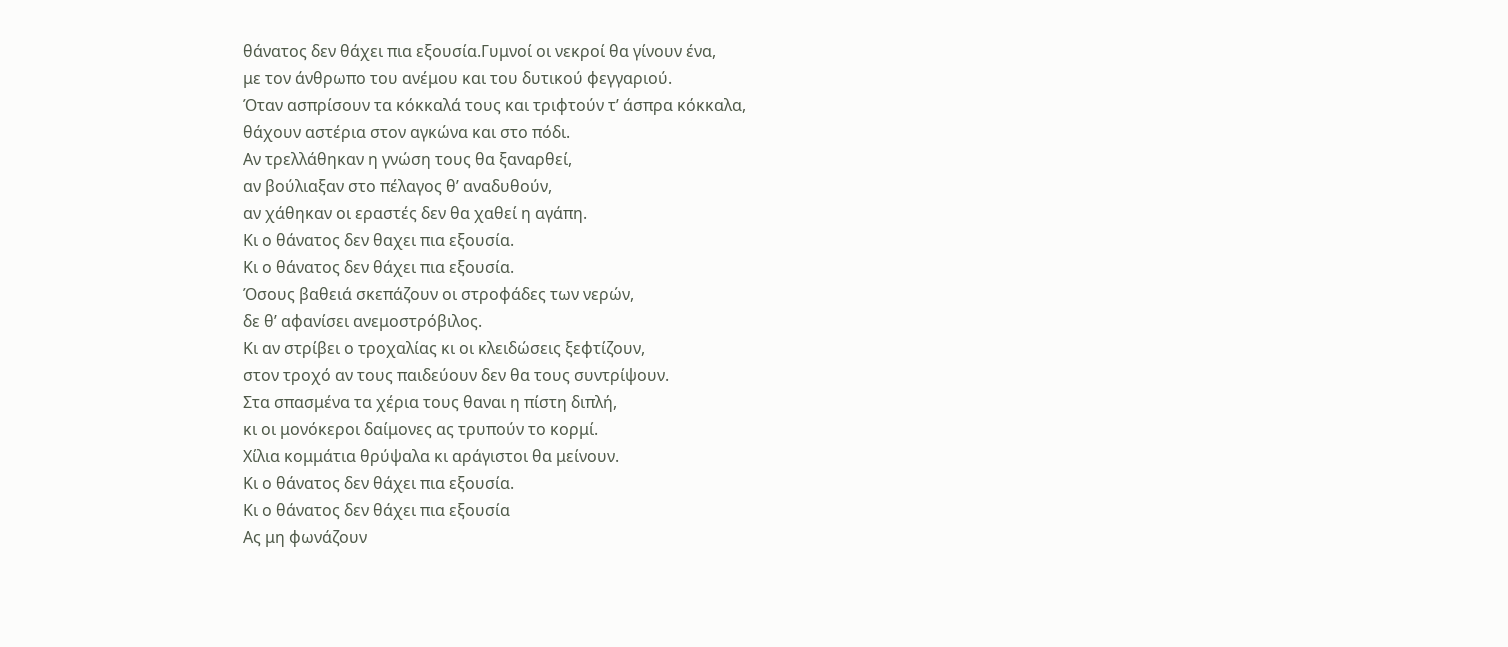θάνατος δεν θάχει πια εξουσία.Γυμνοί οι νεκροί θα γίνουν ένα,
με τον άνθρωπο του ανέμου και του δυτικού φεγγαριού.
Όταν ασπρίσουν τα κόκκαλά τους και τριφτούν τ’ άσπρα κόκκαλα,
θάχουν αστέρια στον αγκώνα και στο πόδι.
Αν τρελλάθηκαν η γνώση τους θα ξαναρθεί,
αν βούλιαξαν στο πέλαγος θ’ αναδυθούν,
αν χάθηκαν οι εραστές δεν θα χαθεί η αγάπη.
Κι ο θάνατος δεν θαχει πια εξουσία.
Κι ο θάνατος δεν θάχει πια εξουσία.
Όσους βαθειά σκεπάζουν οι στροφάδες των νερών,
δε θ’ αφανίσει ανεμοστρόβιλος.
Κι αν στρίβει ο τροχαλίας κι οι κλειδώσεις ξεφτίζουν,
στον τροχό αν τους παιδεύουν δεν θα τους συντρίψουν.
Στα σπασμένα τα χέρια τους θαναι η πίστη διπλή,
κι οι μονόκεροι δαίμονες ας τρυπούν το κορμί.
Χίλια κομμάτια θρύψαλα κι αράγιστοι θα μείνουν.
Κι ο θάνατος δεν θάχει πια εξουσία.
Κι ο θάνατος δεν θάχει πια εξουσία
Ας μη φωνάζουν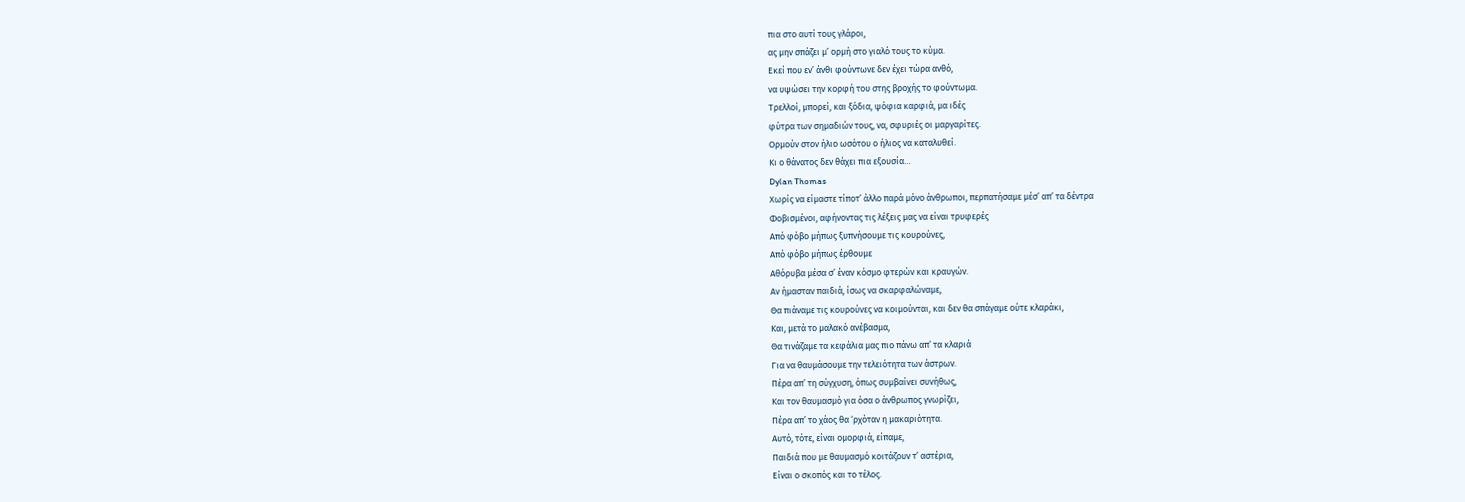πια στο αυτί τους γλάροι,
ας μην σπάζει μ’ ορμή στο γιαλό τους το κύμα.
Εκεί που εν’ άνθι φούντωνε δεν έχει τώρα ανθό,
να υψώσει την κορφή του στης βροχής το φούντωμα.
Τρελλοί, μπορεί, και ξόδια, ψόφια καρφιά, μα ιδές
φύτρα των σημαδιών τους, να, σφυριές οι μαργαρίτες.
Ορμούν στον ήλιο ωσότου ο ήλιος να καταλυθεί.
Κι ο θάνατος δεν θάχει πια εξουσία…
Dylan Thomas
Χωρίς να είμαστε τίποτ’ άλλο παρά μόνο άνθρωποι, περπατήσαμε μέσ’ απ’ τα δέντρα
Φοβισμένοι, αφήνοντας τις λέξεις μας να είναι τρυφερές
Από φόβο μήπως ξυπνήσουμε τις κουρούνες,
Από φόβο μήπως έρθουμε
Αθόρυβα μέσα σ’ έναν κόσμο φτερών και κραυγών.
Αν ήμασταν παιδιά, ίσως να σκαρφαλώναμε,
Θα πιάναμε τις κουρούνες να κοιμούνται, και δεν θα σπάγαμε ούτε κλαράκι,
Και, μετά το μαλακό ανέβασμα,
Θα τινάζαμε τα κεφάλια μας πιο πάνω απ’ τα κλαριά
Για να θαυμάσουμε την τελειότητα των άστρων.
Πέρα απ’ τη σύγχυση, όπως συμβαίνει συνήθως,
Και τον θαυμασμό για όσα ο άνθρωπος γνωρίζει,
Πέρα απ’ το χάος θα ‘ρχόταν η μακαριότητα.
Αυτό, τότε, είναι ομορφιά, είπαμε,
Παιδιά που με θαυμασμό κοιτάζουν τ’ αστέρια,
Είναι ο σκοπός και το τέλος.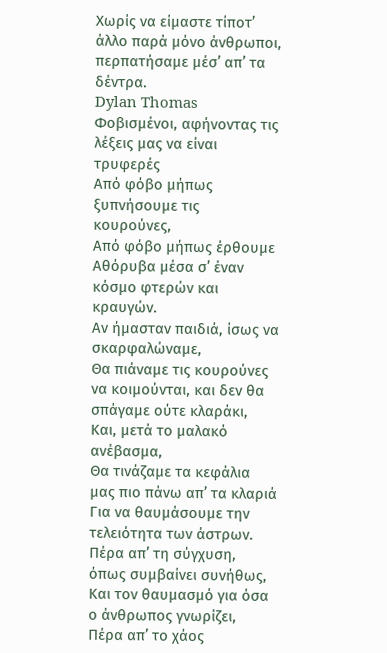Χωρίς να είμαστε τίποτ’ άλλο παρά μόνο άνθρωποι, περπατήσαμε μέσ’ απ’ τα δέντρα.
Dylan Thomas
Φοβισμένοι, αφήνοντας τις λέξεις μας να είναι τρυφερές
Από φόβο μήπως ξυπνήσουμε τις κουρούνες,
Από φόβο μήπως έρθουμε
Αθόρυβα μέσα σ’ έναν κόσμο φτερών και κραυγών.
Αν ήμασταν παιδιά, ίσως να σκαρφαλώναμε,
Θα πιάναμε τις κουρούνες να κοιμούνται, και δεν θα σπάγαμε ούτε κλαράκι,
Και, μετά το μαλακό ανέβασμα,
Θα τινάζαμε τα κεφάλια μας πιο πάνω απ’ τα κλαριά
Για να θαυμάσουμε την τελειότητα των άστρων.
Πέρα απ’ τη σύγχυση, όπως συμβαίνει συνήθως,
Και τον θαυμασμό για όσα ο άνθρωπος γνωρίζει,
Πέρα απ’ το χάος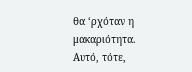θα ‘ρχόταν η μακαριότητα.
Αυτό, τότε,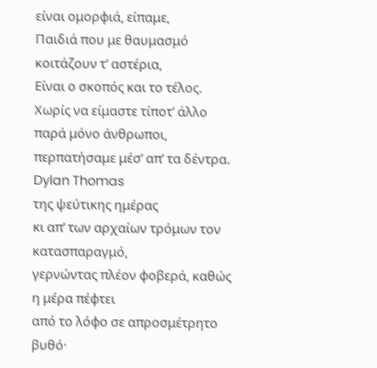είναι ομορφιά, είπαμε,
Παιδιά που με θαυμασμό κοιτάζουν τ’ αστέρια,
Είναι ο σκοπός και το τέλος.
Χωρίς να είμαστε τίποτ’ άλλο παρά μόνο άνθρωποι, περπατήσαμε μέσ’ απ’ τα δέντρα.
Dylan Thomas
της ψεύτικης ημέρας
κι απ’ των αρχαίων τρόμων τον κατασπαραγμό,
γερνώντας πλέον φοβερά, καθώς η μέρα πέφτει
από το λόφο σε απροσμέτρητο βυθό·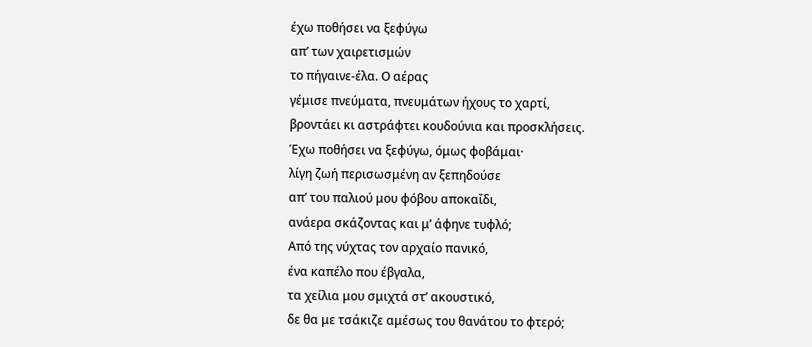έχω ποθήσει να ξεφύγω
απ’ των χαιρετισμών
το πήγαινε-έλα. Ο αέρας
γέμισε πνεύματα, πνευμάτων ήχους το χαρτί,
βροντάει κι αστράφτει κουδούνια και προσκλήσεις.
Έχω ποθήσει να ξεφύγω, όμως φοβάμαι·
λίγη ζωή περισωσμένη αν ξεπηδούσε
απ’ του παλιού μου φόβου αποκαΐδι,
ανάερα σκάζοντας και μ’ άφηνε τυφλό;
Από της νύχτας τον αρχαίο πανικό,
ένα καπέλο που έβγαλα,
τα χείλια μου σμιχτά στ’ ακουστικό,
δε θα με τσάκιζε αμέσως του θανάτου το φτερό;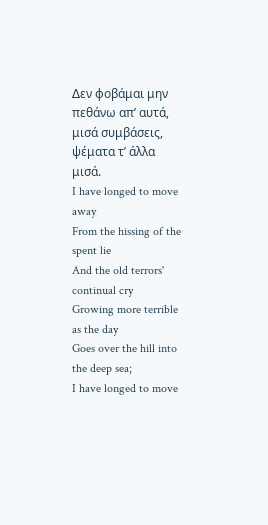∆εν φοβάμαι μην πεθάνω απ’ αυτά,
μισά συμβάσεις, ψέματα τ’ άλλα μισά.
I have longed to move away
From the hissing of the spent lie
And the old terrors' continual cry
Growing more terrible as the day
Goes over the hill into the deep sea;
I have longed to move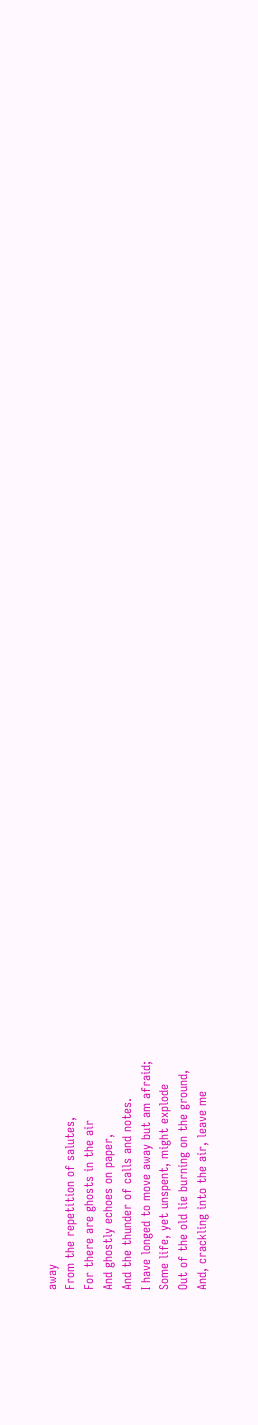away
From the repetition of salutes,
For there are ghosts in the air
And ghostly echoes on paper,
And the thunder of calls and notes.
I have longed to move away but am afraid;
Some life, yet unspent, might explode
Out of the old lie burning on the ground,
And, crackling into the air, leave me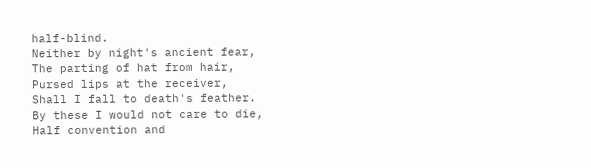half-blind.
Neither by night's ancient fear,
The parting of hat from hair,
Pursed lips at the receiver,
Shall I fall to death's feather.
By these I would not care to die,
Half convention and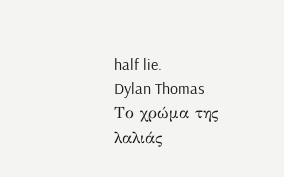half lie.
Dylan Thomas
Το χρώμα της λαλιάς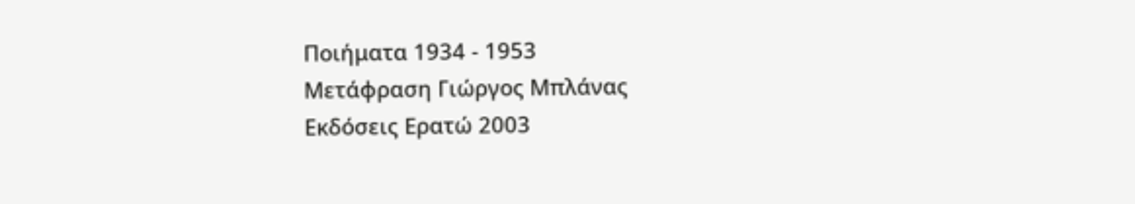Ποιήματα 1934 - 1953
Μετάφραση Γιώργος Μπλάνας
Εκδόσεις Ερατώ 2003